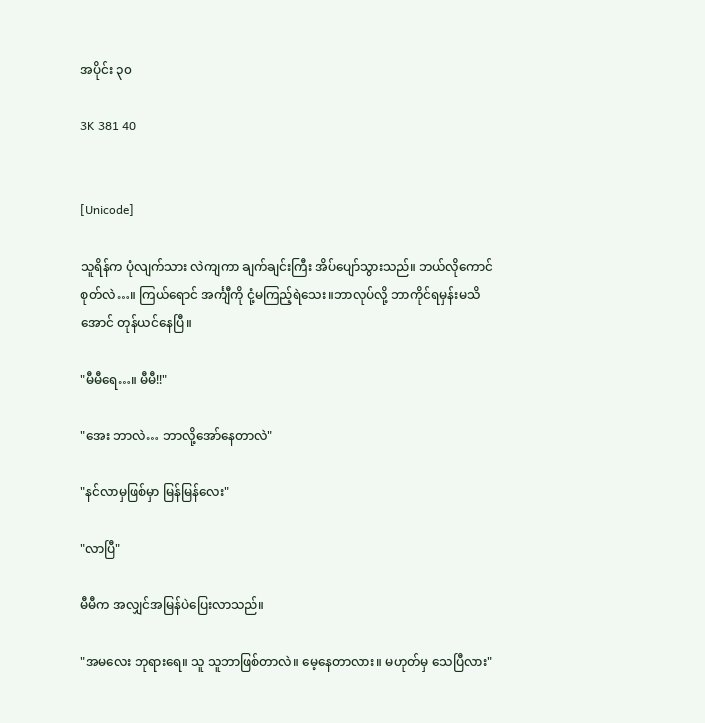အပိုင်း ၃၀

3K 381 40


[Unicode]

သူရိန်က ပုံလျက်သား လဲကျကာ ချက်ချင်းကြီး အိပ်ပျော်သွားသည်။ ဘယ်လိုကောင်စုတ်လဲ…။ ကြယ်ရောင် အင်္ကျီကို ငုံ့မကြည့်ရဲသေး။ဘာလုပ်လို့ ဘာကိုင်ရမှန်းမသိအောင် တုန်ယင်နေပြီ။

"မီမီရေ…။ မီမီ!!"

"အေး ဘာလဲ… ဘာလို့အော်နေတာလဲ"

"နင်လာမှဖြစ်မှာ မြန်မြန်လေး"

"လာပြီ"

မီမီက အလျှင်အမြန်ပဲပြေးလာသည်။

"အမလေး ဘုရားရေ။ သူ သူဘာဖြစ်တာလဲ။ မေ့နေတာလား။ မဟုတ်မှ သေပြီလား"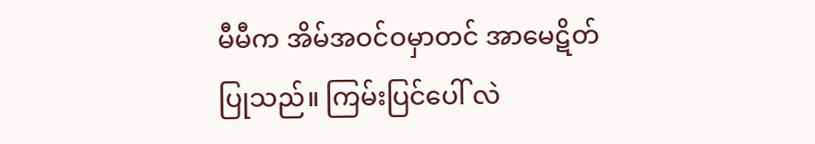မီမီက အိမ်အဝင်ဝမှာတင် အာမေဋိတ်ပြုသည်။ ကြမ်းပြင်ပေါ် လဲ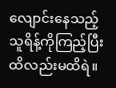လျောင်းနေသည့် သူရိန့်ကိုကြည့်ပြီး ထိလည်းမထိရဲ။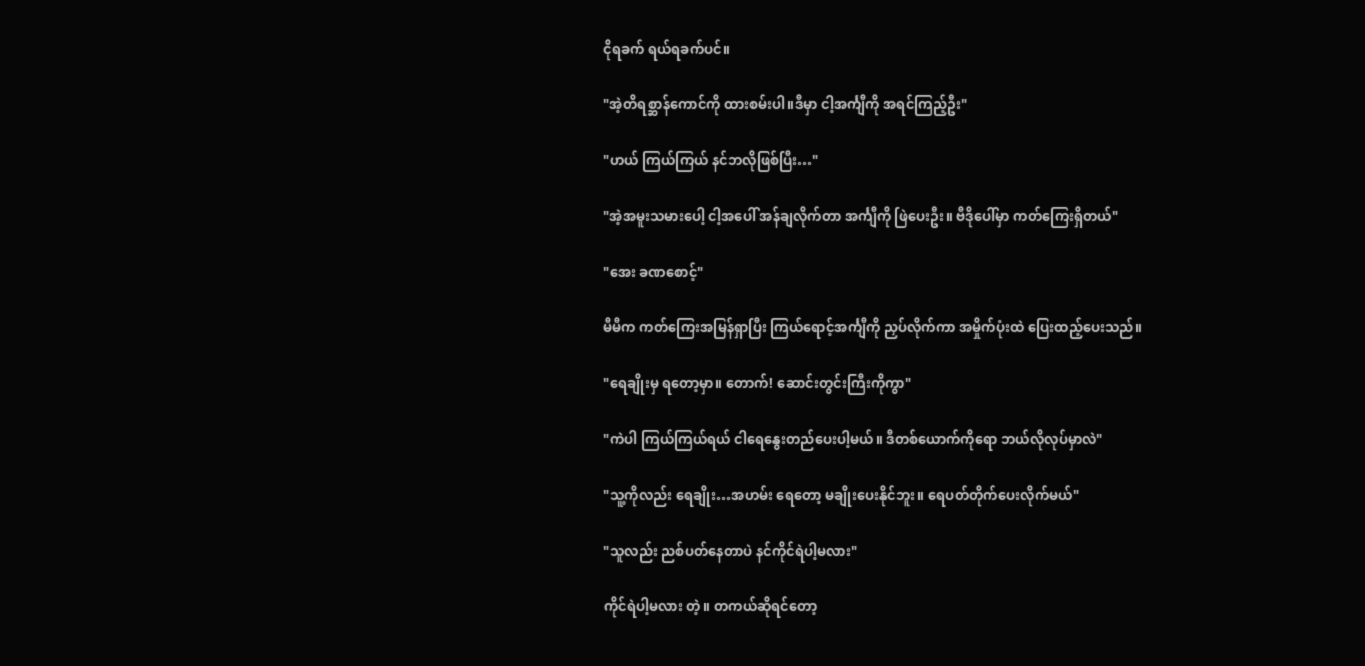ငိုရခက် ရယ်ရခက်ပင်။

"အဲ့တိရစ္ဆာန်ကောင်ကို ထားစမ်းပါ။ဒီမှာ ငါ့အင်္ကျီကို အရင်ကြည့်ဦး"

"ဟယ် ကြယ်ကြယ် နင်ဘလိုဖြစ်ပြီး…"

"အဲ့အမူးသမားပေါ့ ငါ့အပေါ် အန်ချလိုက်တာ အင်္ကျီကို ဖြဲပေးဦး။ ဗီဒိုပေါ်မှာ ကတ်ကြေးရှိတယ်"

"အေး ခဏစောင့်"

မီမီက ကတ်ကြေးအမြန်ရှာပြီး ကြယ်ရောင့်အင်္ကျီကို ညှပ်လိုက်ကာ အမှိုက်ပုံးထဲ ပြေးထည့်ပေးသည်။

"ရေချိုးမှ ရတော့မှာ။ တောက်! ဆောင်းတွင်းကြီးကိုကွာ"

"ကဲပါ ကြယ်ကြယ်ရယ် ငါရေနွေးတည်ပေးပါ့မယ်။ ဒီတစ်ယောက်ကိုရော ဘယ်လိုလုပ်မှာလဲ"

"သူ့ကိုလည်း ရေချိုး…အဟမ်း ရေတော့ မချိုးပေးနိုင်ဘူး။ ရေပတ်တိုက်ပေးလိုက်မယ်"

"သူလည်း ညစ်ပတ်နေတာပဲ နင်ကိုင်ရဲပါ့မလား"

ကိုင်ရဲပါ့မလား တဲ့။ တကယ်ဆိုရင်တော့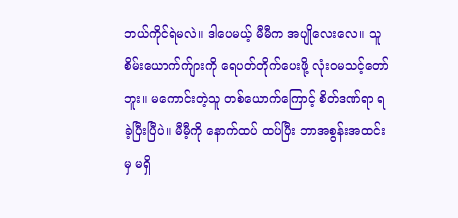ဘယ်ကိုင်ရဲမလဲ။ ဒါပေမယ့် မီမီက အပျိုလေးလေ။ သူစိမ်းယောက်က်ျားကို ရေပတ်တိုက်ပေးဖို့ လုံးဝမသင့်တော်ဘူး။ မကောင်းတဲ့သူ တစ်ယောက်ကြောင့် စိတ်ဒဏ်ရာ ရခဲ့ပြီးပြီပဲ။ မီမီ့ကို နောက်ထပ် ထပ်ပြီး ဘာအစွန်းအထင်းမှ မရှိ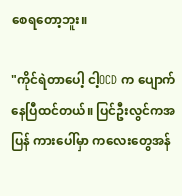စေရတော့ဘူး။

"ကိုင်ရဲတာပေါ့ ငါ့OCD က ပျောက်နေပြီထင်တယ်။ ပြင်ဦးလွင်ကအပြန် ကားပေါ်မှာ ကလေးတွေအန်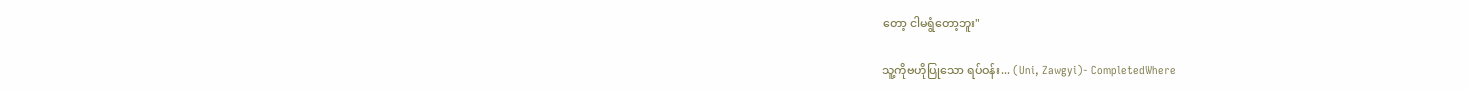တော့ ငါမရွံတော့ဘူး"

သူ့ကိုဗဟိုပြုသော ရပ်ဝန်း... (Uni, Zawgyi)- CompletedWhere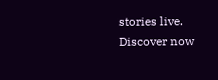stories live. Discover now